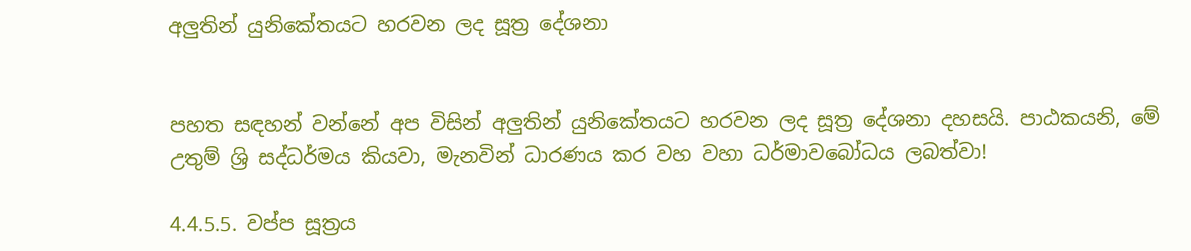අලුතින් යුනිකේතයට හරවන ලද සූත්‍ර දේශනා


පහත සඳහන් වන්නේ අප විසින් අලුතින් යුනිකේතයට හරවන ලද සූත්‍ර දේශනා දහසයි. පාඨකයනි, මේ උතුම් ශ්‍රි සද්ධර්මය කියවා, මැනවින් ධාරණය කර වහ වහා ධර්මාවබෝධය ලබත්වා!

4.4.5.5. වප්ප සූත්‍රය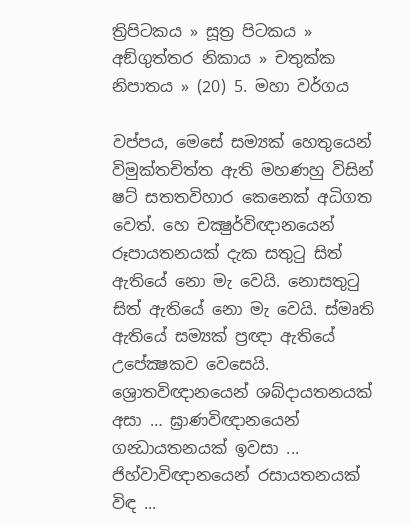ත්‍රිපිටකය » සූත්‍ර පිටකය » අඞ්‌ගුත්‌තර නිකාය » චතුක්ක නිපාතය » (20) 5. මහා වර්ගය

වප්පය, මෙසේ සම්‍යක් හෙතුයෙන් විමුක්තචිත්ත ඇති මහණහු විසින් ෂට් සතතවිහාර කෙනෙක් අධිගත වෙත්. හෙ චක්‍ෂුර්විඥානයෙන් රූපායතනයක් දැක සතුටු සිත් ඇතියේ නො මැ වෙයි. නොසතුටු සිත් ඇතියේ නො මැ වෙයි. ස්මෘති ඇතියේ සම්‍යක් ප්‍රඥා ඇතියේ උපේක්‍ෂකව වෙසෙයි. ශ්‍රොතවිඥානයෙන් ශබ්දායතනයක් අසා … ඝ්‍රාණවිඥානයෙන් ගන්‍ධායතනයක් ඉවසා ... ජිහ්වාවිඥානයෙන් රසායතනයක් විඳ ...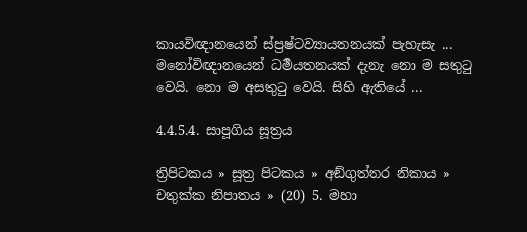කායවිඥානයෙන් ස්ප්‍රෂ්ටව්‍යායතනයක් පැහැසැ ... මනෝවිඥානයෙන් ධර්‍මයතනයක් දැනැ නො ම සතුටු වෙයි. නො ම අසතුටු වෙයි. සිහි ඇතියේ ...

4.4.5.4. සාපූගිය සූත්‍රය

ත්‍රිපිටකය » සූත්‍ර පිටකය » අඞ්‌ගුත්‌තර නිකාය » චතුක්ක නිපාතය » (20) 5. මහා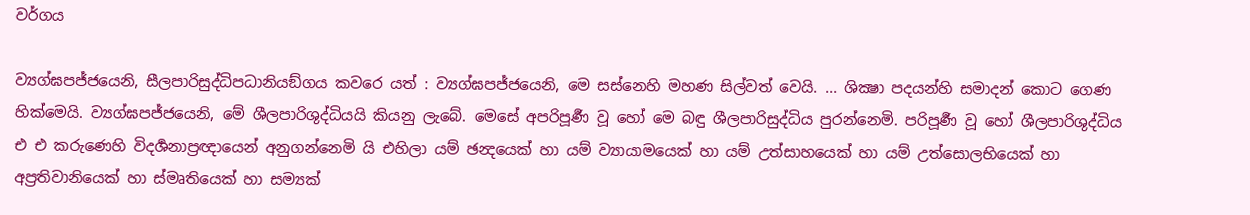වර්ගය

ව්‍යග්ඝපජ්ජයෙනි, සීලපාරිසුද්ධිපධානියඞ්ගය කවරෙ යත් : ව්‍යග්ඝපජ්ජයෙනි, මෙ සස්නෙහි මහණ සිල්වත් වෙයි. ... ශික්‍ෂා පදයන්හි සමාදන් කොට ගෙණ හික්මෙයි. ව්‍යග්ඝපජ්ජයෙනි, මේ ශීලපාරිශුද්ධියයි කියනු ලැබේ. මෙසේ අපරිපූර්‍ණ වූ හෝ මෙ බඳු ශීලපාරිසුද්ධිය පුරන්නෙමි. පරිපූර්‍ණ වූ හෝ ශීලපාරිශුද්ධිය එ එ කරුණෙහි විදර්‍ශනාප්‍රඥායෙන් අනුගන්නෙමි යි එහිලා යම් ඡන්‍දයෙක් හා යම් ව්‍යායාමයෙක් හා යම් උත්සාහයෙක් හා යම් උත්සොලභියෙක් හා අප්‍රතිවානියෙක් හා ස්මෘතියෙක් හා සම්‍යක්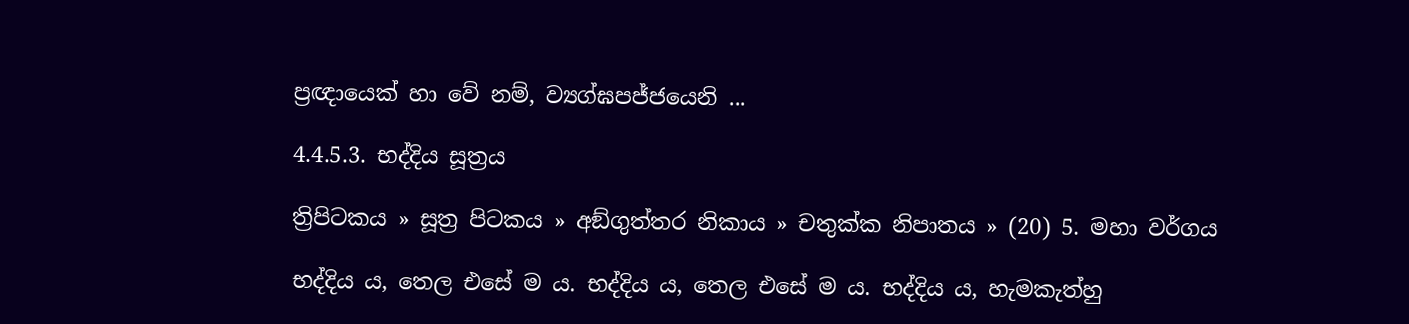ප්‍රඥායෙක් හා වේ නම්, ව්‍යග්ඝපජ්ජයෙනි ...

4.4.5.3. භද්දිය සූත්‍රය

ත්‍රිපිටකය » සූත්‍ර පිටකය » අඞ්‌ගුත්‌තර නිකාය » චතුක්ක නිපාතය » (20) 5. මහා වර්ගය

භද්දිය ය, තෙල එසේ ම ය. භද්දිය ය, තෙල එසේ ම ය. භද්දිය ය, හැමකැත්හු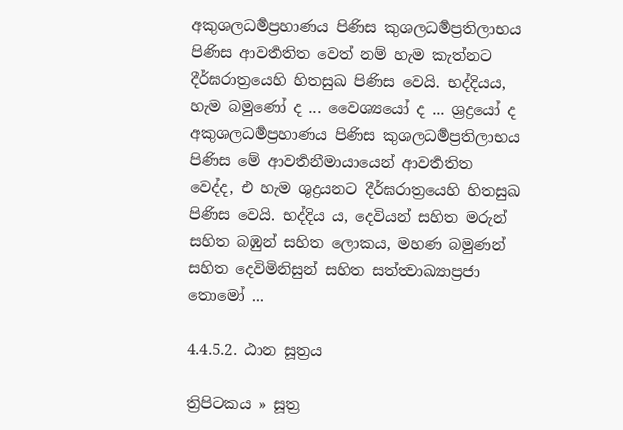අකුශලධර්‍මප්‍රහාණය පිණිස කුශලධර්‍මප්‍රතිලාභය පිණිස ආවර්‍තතිත වෙත් නම් හැම කැත්නට දීර්ඝරාත්‍රයෙහි හිතසුඛ පිණිස වෙයි. භද්දියය, හැම බමුණෝ ද ... වෛශ්‍යයෝ ද ... ශ්‍රද්‍රයෝ ද අකුශලධර්‍මප්‍රහාණය පිණිස කුශලධර්‍මප්‍රතිලාභය පිණිස මේ ආවර්‍තනීමායායෙන් ආවර්‍තතිත වෙද්ද, එ හැම ශුද්‍රයනට දීර්ඝරාත්‍රයෙහි හිතසුඛ පිණිස වෙයි. භද්දිය ය, දෙවියන් සහිත මරුන් සහිත බඹුන් සහිත ලොකය, මහණ බමුණන් සහිත දෙවිමිනිසුන් සහිත සත්ත්‍වාඛ්‍යාප්‍රජා තොමෝ ...

4.4.5.2. ඨාන සූත්‍රය

ත්‍රිපිටකය » සූත්‍ර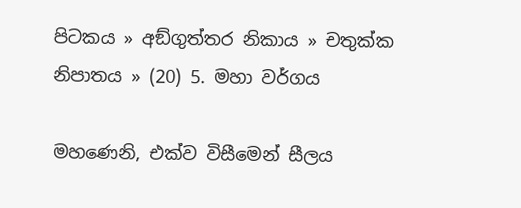පිටකය » අඞ්‌ගුත්‌තර නිකාය » චතුක්ක නිපාතය » (20) 5. මහා වර්ගය

මහණෙනි, එක්ව විසීමෙන් සීලය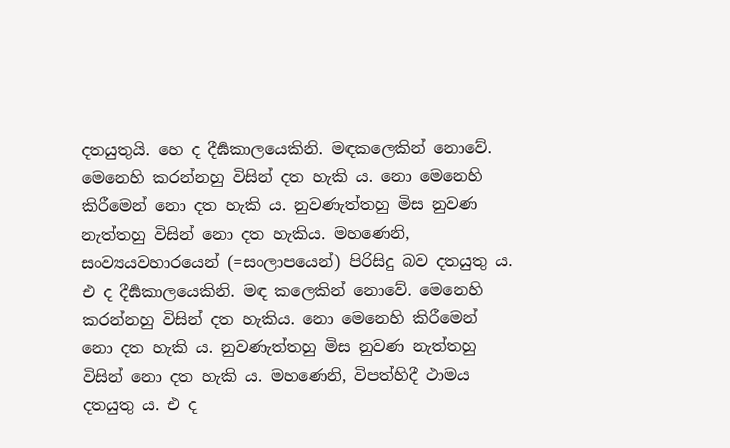දතයුතුයි. හෙ ද දීර්‍ඝකාලයෙකිනි. මඳකලෙකින් නොවේ. මෙනෙහි කරන්නහු විසින් දත හැකි ය. නො මෙනෙහි කිරීමෙන් නො දත හැකි ය. නුවණැත්තහු මිස නුවණ නැත්තහු විසින් නො දත හැකිය. මහණෙනි, සංව්‍යයවහාරයෙන් (=සංලාපයෙන්) පිරිසිදු බව දතයුතු ය. එ ද දීර්‍ඝකාලයෙකිනි. මඳ කලෙකින් නොවේ. මෙනෙහි කරන්නහු විසින් දත හැකිය. නො මෙනෙහි කිරීමෙන් නො දත හැකි ය. නුවණැත්තහු මිස නුවණ නැත්තහු විසින් නො දත හැකි ය. මහණෙනි, විපත්හිදී ථාමය දතයුතු ය. එ ද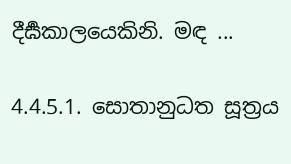දීර්‍ඝකාලයෙකිනි. මඳ ...

4.4.5.1. සොතානුධත සූත්‍රය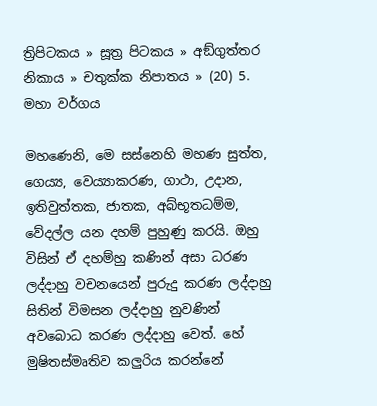ත්‍රිපිටකය » සූත්‍ර පිටකය » අඞ්‌ගුත්‌තර නිකාය » චතුක්ක නිපාතය » (20) 5. මහා වර්ගය

මහණෙනි, මෙ සස්නෙහි මහණ සුත්ත, ගෙය්‍ය, වෙය්‍යාකරණ, ගාථා, උදාන, ඉතිවුත්තක, ජාතක, අබ්භූතධම්ම, වේදල්ල යන දහම් පුහුණු කරයි. ඔහු විසින් ඒ දහම්හු කණින් අසා ධරණ ලද්දාහු වචනයෙන් පුරුදු කරණ ලද්දාහු සිතින් විමසන ලද්දාහු නුවණින් අවබොධ කරණ ලද්දාහු වෙත්. හේ මුෂිතස්මෘතිව කලුරිය කරන්නේ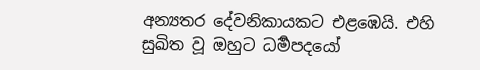අන්‍යතර දේවනිකායකට එළඹෙයි. එහි සුඛිත වූ ඔහුට ධර්‍මපදයෝ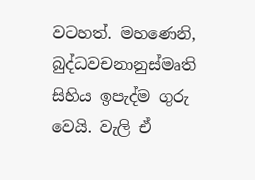වටහත්. මහණෙනි, බුද්ධවචනානුස්මෘති සිහිය ඉපැද්ම ගුරු වෙයි. වැලි ඒ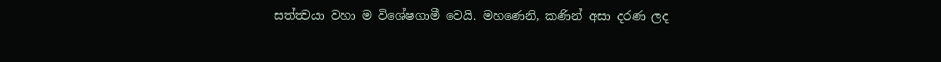සත්ත්‍වයා වහා ම විශේෂගාමී වෙයි. මහණෙනි, කණින් අසා දරණ ලද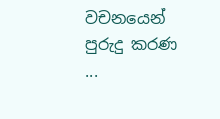වචනයෙන් පුරුදු කරණ ...